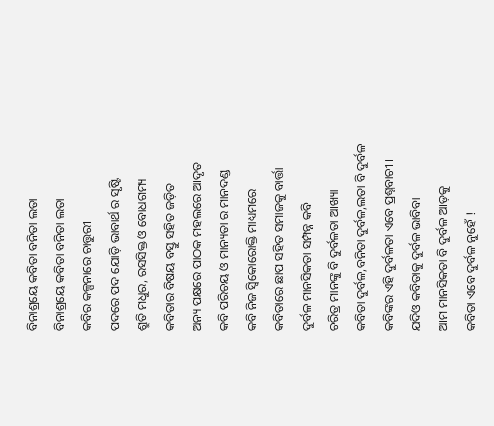ବିନାଶ୍ରୟେ କବିତା ବନିତା ଲତା
ବିନାଶ୍ରୟେ କବିତା ବନିତା ଲତା
କବିର କଳ୍ପନାରେ ଚାତ୍ତୁରୀ
ପଦରେ ପଦ ଯୋଡ଼ି ଭାବାର୍ଥ ର ସୃଷ୍ଟି
ଶ୍ରୁତି ମଧୁର, ରସସିକ୍ତ ଓ ବୋଧଗମ୍ୟ
କବିତାର ବିଷୟ ବସ୍ତୁ ସହିତ ଜଡ଼ିତ
ଅନ୍ୟ ପକ୍ଷରେ ପାଠକ ମହଲରେ ଆଦୃତ
କବି ପରିଚୟ ଓ ମାନ୍ୟତା ର ମାନଦଣ୍ଡ
କବି ନିଜ ସ୍ଵିକୋରୋକ୍ତି ମାଧ୍ୟମରେ
କବିତାରେ ଛାପ ସହିତ ସମାଜକୁ ବାର୍ତ୍ତା
ଦୁର୍ବଳ ମାନସିକତା ସମ୍ପନ୍ନ କବି
ଚରିତ୍ର ମାନଙ୍କୁ ବି ଦୁର୍ବଳତା ଆଖ୍ୟା
କବିତା ଦୁର୍ବଳ,ବନିତା ଦୁର୍ବଳ,ଲତା ବି ଦୁର୍ବଳ
କବିଙ୍କର ଏହି ଦୁର୍ବଳତା ଏବେ ପ୍ରଶ୍ନବାଚୀ ।
ଯଦିଓ କବିତାକୁ ଦୁର୍ବଳ ଭାବିବା
ଆମ ମାନସିକତା ବି ଦୁର୍ବଳ ଆଡ଼କୁ
କବିତା ଏବେ ଦୁର୍ବଳ ନୁହେଁ !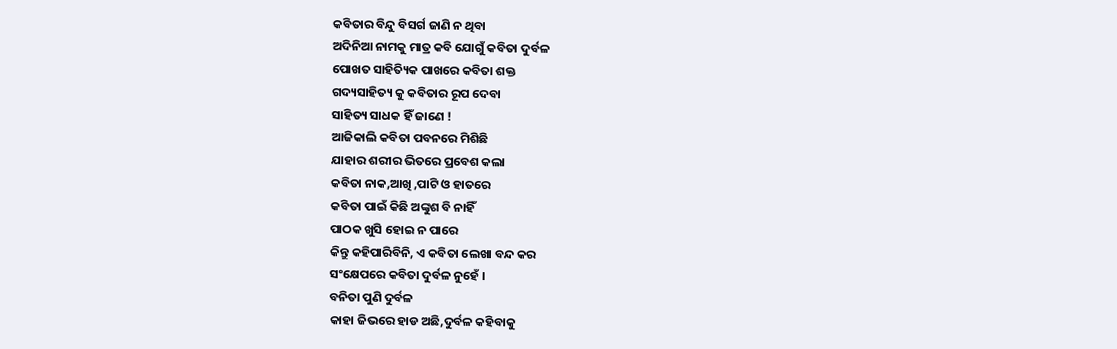କବିତାର ବିନ୍ଦୁ ବିସର୍ଗ ଜାଣି ନ ଥିବା
ଅଦିନିଆ ନାମକୁ ମାତ୍ର କବି ଯୋଗୁଁ କବିତା ଦୁର୍ବଳ
ପୋଖତ ସାହିତ୍ୟିକ ପାଖରେ କବିତା ଶକ୍ତ
ଗଦ୍ୟସାହିତ୍ୟ କୁ କବିତାର ରୂପ ଦେବା
ସାହିତ୍ୟ ସାଧକ ହିଁ ଜାଣେ !
ଆଜିକାଲି କବିତା ପବନରେ ମିଶିଛି
ଯାହାର ଶରୀର ଭିତରେ ପ୍ରବେଶ କଲା
କବିତା ନାକ,ଆଖି ,ପାଟି ଓ ହାତରେ
କବିତା ପାଇଁ କିଛି ଅଙ୍କୁଶ ବି ନାହିଁ
ପାଠକ ଖୁସି ହୋଇ ନ ପାରେ
କିନ୍ତୁ କହିପାରିବିନି, ଏ କବିତା ଲେଖା ବନ୍ଦ କର
ସଂକ୍ଷେପରେ କବିତା ଦୁର୍ବଳ ନୁହେଁ ।
ବନିତା ପୁଣି ଦୁର୍ବଳ
କାହା ଜିଭରେ ହାଡ ଅଛି,ଦୁର୍ବଳ କହିବାକୁ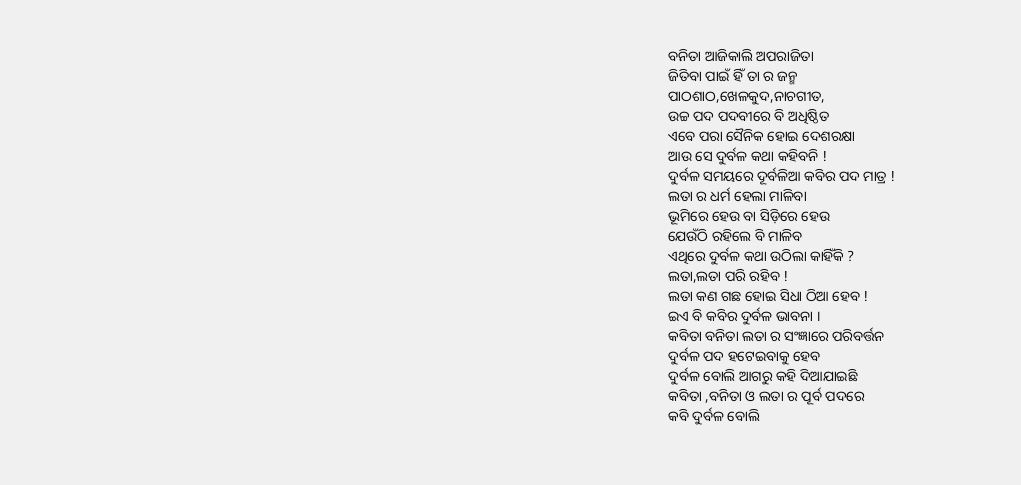ବନିତା ଆଜିକାଲି ଅପରାଜିତା
ଜିତିବା ପାଇଁ ହିଁ ତା ର ଜନ୍ମ
ପାଠଶାଠ,ଖେଳକୁଦ,ନାଚଗୀତ,
ଉଚ୍ଚ ପଦ ପଦବୀରେ ବି ଅଧିଷ୍ଠିତ
ଏବେ ପରା ସୈନିକ ହୋଇ ଦେଶରକ୍ଷା
ଆଉ ସେ ଦୁର୍ବଳ କଥା କହିବନି !
ଦୁର୍ବଳ ସମୟରେ ଦୂର୍ବଳିଆ କବିର ପଦ ମାତ୍ର !
ଲତା ର ଧର୍ମ ହେଲା ମାଳିବା
ଭୂମିରେ ହେଉ ବା ସିଡ଼ିରେ ହେଉ
ଯେଉଁଠି ରହିଲେ ବି ମାଳିବ
ଏଥିରେ ଦୁର୍ବଳ କଥା ଉଠିଲା କାହିଁକି ?
ଲତା,ଲତା ପରି ରହିବ !
ଲତା କଣ ଗଛ ହୋଇ ସିଧା ଠିଆ ହେବ !
ଇଏ ବି କବିର ଦୁର୍ବଳ ଭାବନା ।
କବିତା ବନିତା ଲତା ର ସଂଜ୍ଞାରେ ପରିବର୍ତ୍ତନ
ଦୁର୍ବଳ ପଦ ହଟେଇବାକୁ ହେବ
ଦୁର୍ବଳ ବୋଲି ଆଗରୁ କହି ଦିଆଯାଇଛି
କବିତା ,ବନିତା ଓ ଲତା ର ପୂର୍ବ ପଦରେ
କବି ଦୁର୍ବଳ ବୋଲି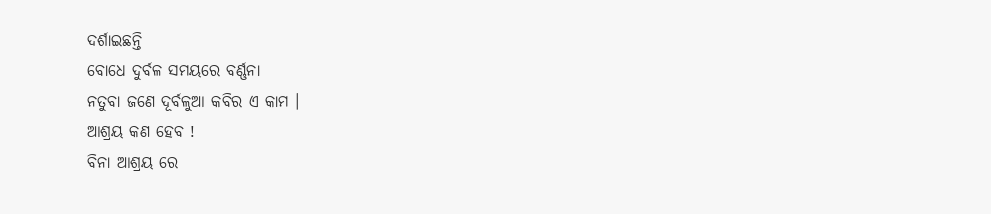ଦର୍ଶାଇଛନ୍ତି
ବୋଧେ ଦୁର୍ବଳ ସମୟରେ ବର୍ଣ୍ଣନା
ନତୁବା ଜଣେ ଦୂର୍ବଳୁଆ କବିର ଏ କାମ ।
ଆଶ୍ରୟ କଣ ହେବ !
ବିନା ଆଶ୍ରୟ ରେ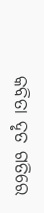କବିତା ଦୃତ ଗତିରେ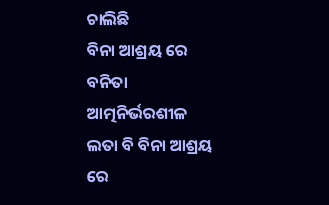ଚାଲିଛି
ବିନା ଆଶ୍ରୟ ରେ ବନିତା ଆତ୍ମନିର୍ଭରଶୀଳ
ଲତା ବି ବିନା ଆଶ୍ରୟ ରେ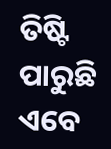ତିଷ୍ଟି ପାରୁଛି
ଏବେ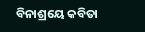ବିନାଶ୍ରୟେ କବିତା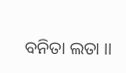ବନିତା ଲତା ।।